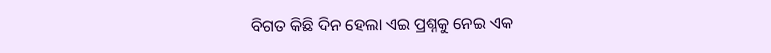ବିଗତ କିଛି ଦିନ ହେଲା ଏଇ ପ୍ରଶ୍ନକୁ ନେଇ ଏକ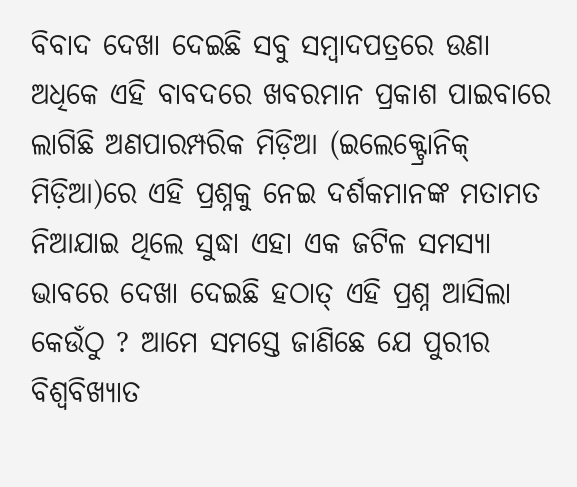ବିବାଦ ଦେଖା ଦେଇଛି ସବୁ ସମ୍ବାଦପତ୍ରରେ ଉଣା ଅଧିକେ ଏହି ବାବଦରେ ଖବରମାନ ପ୍ରକାଶ ପାଇବାରେ ଲାଗିଛି ଅଣପାରମ୍ପରିକ ମିଡ଼ିଆ (ଇଲେକ୍ଟ୍ରୋନିକ୍ ମିଡ଼ିଆ)ରେ ଏହି ପ୍ରଶ୍ନକୁ ନେଇ ଦର୍ଶକମାନଙ୍କ ମତାମତ ନିଆଯାଇ ଥିଲେ ସୁଦ୍ଧା ଏହା ଏକ ଜଟିଳ ସମସ୍ୟା ଭାବରେ ଦେଖା ଦେଇଛି ହଠାତ୍ ଏହି ପ୍ରଶ୍ନ ଆସିଲା କେଉଁଠୁ ? ଆମେ ସମସ୍ତେ ଜାଣିଛେ ଯେ ପୁରୀର ବିଶ୍ବବିଖ୍ୟାତ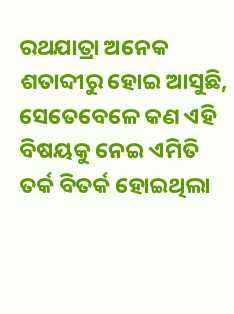ରଥଯାତ୍ରା ଅନେକ ଶତାବ୍ଦୀରୁ ହୋଇ ଆସୁଛି, ସେତେବେଳେ କଣ ଏହି ବିଷୟକୁ ନେଇ ଏମିତି ତର୍କ ବିତର୍କ ହୋଇଥିଲା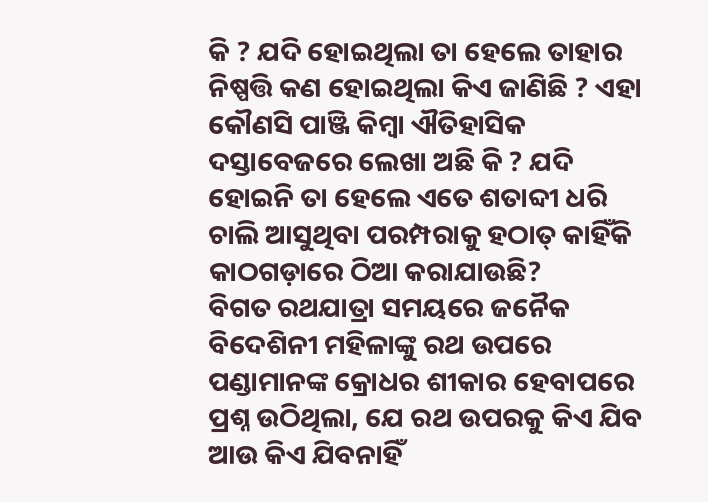କି ? ଯଦି ହୋଇଥିଲା ତା ହେଲେ ତାହାର ନିଷ୍ପତ୍ତି କଣ ହୋଇଥିଲା କିଏ ଜାଣିଛି ? ଏହା କୌଣସି ପାଞ୍ଜି କିମ୍ବା ଐତିହାସିକ ଦସ୍ତାବେଜରେ ଲେଖା ଅଛି କି ? ଯଦି ହୋଇନି ତା ହେଲେ ଏତେ ଶତାବ୍ଦୀ ଧରି ଚାଲି ଆସୁଥିବା ପରମ୍ପରାକୁ ହଠାତ୍ କାହିଁକି କାଠଗଡ଼ାରେ ଠିଆ କରାଯାଉଛି?
ବିଗତ ରଥଯାତ୍ରା ସମୟରେ ଜନୈକ ବିଦେଶିନୀ ମହିଳାଙ୍କୁ ରଥ ଉପରେ ପଣ୍ଡାମାନଙ୍କ କ୍ରୋଧର ଶୀକାର ହେବାପରେ ପ୍ରଶ୍ନ ଉଠିଥିଲା, ଯେ ରଥ ଉପରକୁ କିଏ ଯିବ ଆଉ କିଏ ଯିବନାହିଁ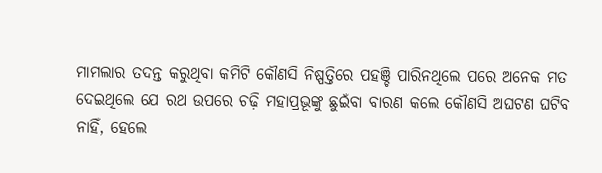ମାମଲାର ତଦନ୍ତ କରୁଥିବା କମିଟି କୌଣସି ନିଷ୍ପତ୍ତିରେ ପହଞ୍ଚି ପାରିନଥିଲେ ପରେ ଅନେକ ମତ ଦେଇଥିଲେ ଯେ ରଥ ଉପରେ ଚଢ଼ି ମହାପ୍ରଭୂଙ୍କୁ ଛୁଇଁବା ବାରଣ କଲେ କୌଣସି ଅଘଟଣ ଘଟିବ ନାହିଁ, ହେଲେ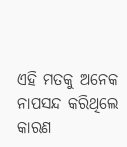ଏହି ମତକୁ ଅନେକ ନାପସନ୍ଦ କରିଥିଲେ କାରଣ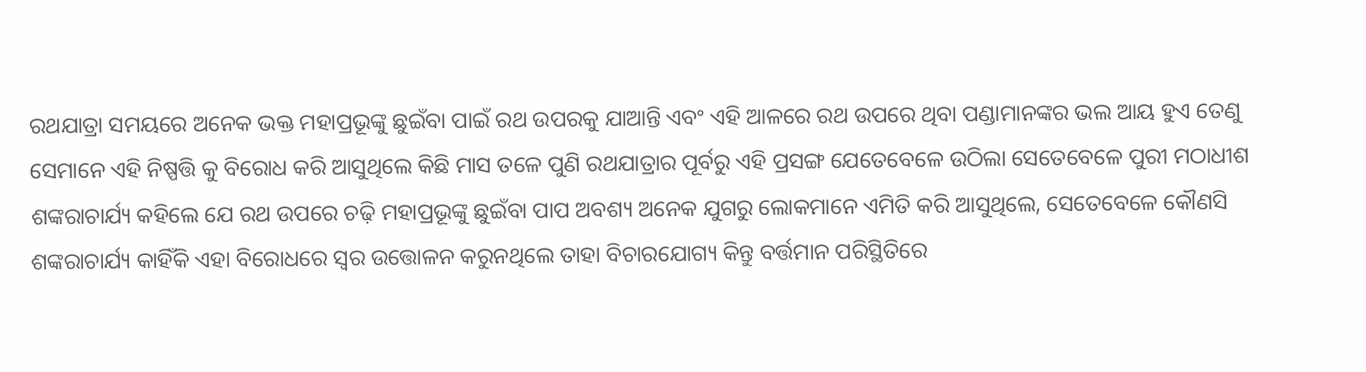ରଥଯାତ୍ରା ସମୟରେ ଅନେକ ଭକ୍ତ ମହାପ୍ରଭୂଙ୍କୁ ଛୁଇଁବା ପାଇଁ ରଥ ଉପରକୁ ଯାଆନ୍ତି ଏବଂ ଏହି ଆଳରେ ରଥ ଉପରେ ଥିବା ପଣ୍ଡାମାନଙ୍କର ଭଲ ଆୟ ହୁଏ ତେଣୁ ସେମାନେ ଏହି ନିଷ୍ପତ୍ତି କୁ ବିରୋଧ କରି ଆସୁଥିଲେ କିଛି ମାସ ତଳେ ପୁଣି ରଥଯାତ୍ରାର ପୂର୍ବରୁ ଏହି ପ୍ରସଙ୍ଗ ଯେତେବେଳେ ଉଠିଲା ସେତେବେଳେ ପୁରୀ ମଠାଧୀଶ ଶଙ୍କରାଚାର୍ଯ୍ୟ କହିଲେ ଯେ ରଥ ଉପରେ ଚଢ଼ି ମହାପ୍ରଭୂଙ୍କୁ ଛୁଇଁବା ପାପ ଅବଶ୍ୟ ଅନେକ ଯୁଗରୁ ଲୋକମାନେ ଏମିତି କରି ଆସୁଥିଲେ, ସେତେବେଳେ କୌଣସି ଶଙ୍କରାଚାର୍ଯ୍ୟ କାହିଁକି ଏହା ବିରୋଧରେ ସ୍ବର ଉତ୍ତୋଳନ କରୁନଥିଲେ ତାହା ବିଚାରଯୋଗ୍ୟ କିନ୍ତୁ ବର୍ତ୍ତମାନ ପରିସ୍ଥିତିରେ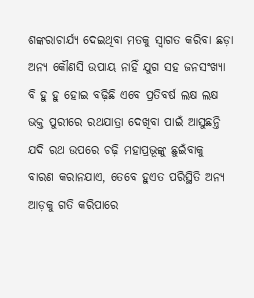ଶଙ୍କରାଚାର୍ଯ୍ୟ ଦେଇଥିବା ମତକୁ ସ୍ବାଗତ କରିବା ଛଡ଼ା ଅନ୍ୟ କୌଣସି ଉପାୟ ନାହିଁ ଯୁଗ ସହ ଜନସଂଖ୍ୟା ବି ହୁ ହୁ ହୋଇ ବଢ଼ିଛି ଏବେ ପ୍ରତିବର୍ଷ ଲକ୍ଷ ଲକ୍ଷ ଭକ୍ତ ପୁରୀରେ ରଥଯାତ୍ରା ଦେଖିବା ପାଇଁ ଆସୁଛନ୍ତି ଯଦି ରଥ ଉପରେ ଚଢ଼ି ମହାପ୍ରଭୂଙ୍କୁ ଛୁଇଁବାକୁ ବାରଣ କରାନଯାଏ, ତେବେ ହୁଏତ ପରିସ୍ଥିତି ଅନ୍ୟ ଆଡ଼କୁ ଗତି କରିପାରେ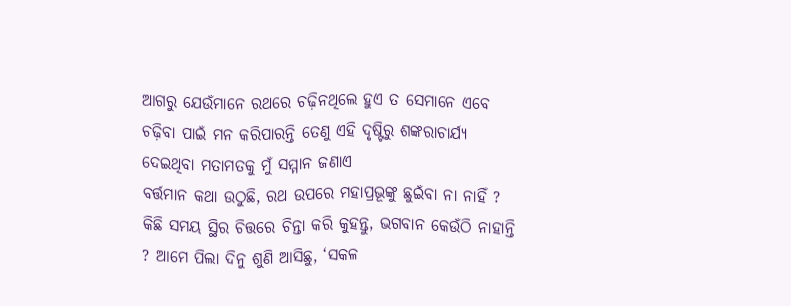ଆଗରୁ ଯେଉଁମାନେ ରଥରେ ଚଢ଼ିନଥିଲେ ହୁଏ ତ ସେମାନେ ଏବେ ଚଢ଼ିବା ପାଇଁ ମନ କରିପାରନ୍ତି ତେଣୁ ଏହି ଦୃଷ୍ଟିରୁ ଶଙ୍କରାଚାର୍ଯ୍ୟ ଦେଇଥିବା ମତାମତକୁ ମୁଁ ସମ୍ମାନ ଜଣାଏ
ବର୍ତ୍ତମାନ କଥା ଉଠୁଛି, ରଥ ଉପରେ ମହାପ୍ରଭୂଙ୍କୁ ଛୁଇଁବା ନା ନାହିଁ ? କିଛି ସମୟ ସ୍ଥିର ଚିତ୍ତରେ ଚିନ୍ତା କରି କୁହନ୍ତୁ, ଭଗବାନ କେଉଁଠି ନାହାନ୍ତି ? ଆମେ ପିଲା ଦିନୁ ଶୁଣି ଆସିଛୁ, ‘ସକଳ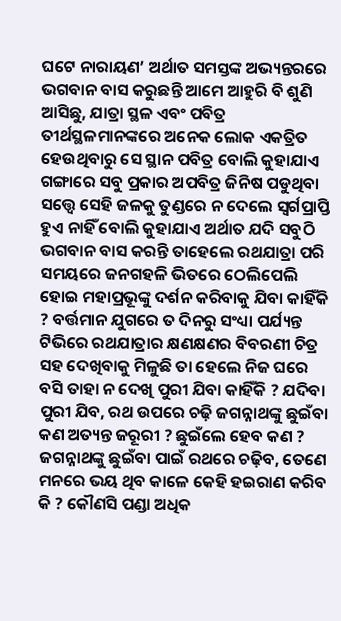ଘଟେ ନାରାୟଣ’ ଅର୍ଥାତ ସମସ୍ତଙ୍କ ଅଭ୍ୟନ୍ତରରେ ଭଗବାନ ବାସ କରୁଛନ୍ତି ଆମେ ଆହୁରି ବି ଶୁଣି ଆସିଛୁ, ଯାତ୍ରା ସ୍ଥଳ ଏବଂ ପବିତ୍ର ତୀର୍ଥସ୍ଥଳମାନଙ୍କରେ ଅନେକ ଲୋକ ଏକତ୍ରିତ ହେଉଥିବାରୁ ସେ ସ୍ଥାନ ପବିତ୍ର ବୋଲି କୁହାଯାଏ ଗଙ୍ଗାରେ ସବୁ ପ୍ରକାର ଅପବିତ୍ର ଜିନିଷ ପଡୁଥିବା ସତ୍ତ୍ବେ ସେହି ଜଳକୁ ତୁଣ୍ଡରେ ନ ଦେଲେ ସ୍ବର୍ଗପ୍ରାପ୍ତି ହୁଏ ନାହିଁ ବୋଲି କୁହାଯାଏ ଅର୍ଥାତ ଯଦି ସବୁଠି ଭଗବାନ ବାସ କରନ୍ତି ତାହେଲେ ରଥଯାତ୍ରା ପରି ସମୟରେ ଜନଗହଳି ଭିତରେ ଠେଲିପେଲି ହୋଇ ମହାପ୍ରଭୂଙ୍କୁ ଦର୍ଶନ କରିବାକୁ ଯିବା କାହିଁକି ? ବର୍ତ୍ତମାନ ଯୁଗରେ ତ ଦିନରୁ ସଂଧ୍ୟା ପର୍ଯ୍ୟନ୍ତ ଟିଭିରେ ରଥଯାତ୍ରାର କ୍ଷଣକ୍ଷଣର ବିବରଣୀ ଚିତ୍ର ସହ ଦେଖିବାକୁ ମିଳୁଛି ତା ହେଲେ ନିଜ ଘରେ ବସି ତାହା ନ ଦେଖି ପୁରୀ ଯିବା କାହିଁକି ? ଯଦିବା ପୁରୀ ଯିବ, ରଥ ଉପରେ ଚଢ଼ି ଜଗନ୍ନାଥଙ୍କୁ ଛୁଇଁବା କଣ ଅତ୍ୟନ୍ତ ଜରୂରୀ ? ଛୁଇଁଲେ ହେବ କଣ ? ଜଗନ୍ନାଥଙ୍କୁ ଛୁଇଁବା ପାଇଁ ରଥରେ ଚଢ଼ିବ, ତେଣେ ମନରେ ଭୟ ଥିବ କାଳେ କେହି ହଇରାଣ କରିବ କି ? କୌଣସି ପଣ୍ଡା ଅଧିକ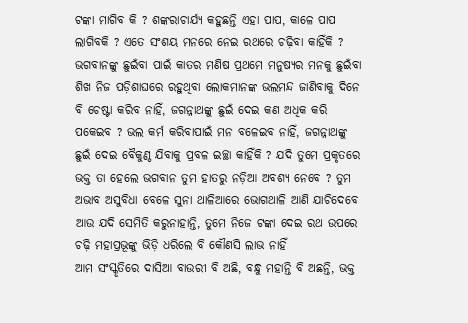ଟଙ୍କା ମାଗିବ କି ? ଶଙ୍କରାଚାର୍ଯ୍ୟ କହୁଛନ୍ତି ଏହା ପାପ, କାଳେ ପାପ ଲାଗିବକି ? ଏତେ ସଂଶୟ ମନରେ ନେଇ ରଥରେ ଚଢ଼ିବା କାହିଁକି ?
ଭଗବାନଙ୍କୁ ଛୁଇଁବା ପାଇଁ କାତର ମଣିଷ ପ୍ରଥମେ ମନୁଷ୍ୟର ମନକୁ ଛୁଇଁବା ଶିଖ ନିଜ ପଡ଼ିଶାଘରେ ରହୁଥିବା ଲୋକମାନଙ୍କ ଭଲମନ୍ଦ ଜାଣିବାକୁ ଦିନେ ବି ଚେଷ୍ଟା କରିବ ନାହିଁ, ଜଗନ୍ନାଥଙ୍କୁ ଛୁଇଁ ଦେଇ କଣ ଅଧିକ କରି ପକେଇବ ? ଭଲ କର୍ମ କରିବାପାଇଁ ମନ ବଳେଇବ ନାହିଁ, ଜଗନ୍ନାଥଙ୍କୁ ଛୁଇଁ ଦେଇ ବୈକୁଣ୍ଠ ଯିବାକୁ ପ୍ରବଳ ଇଚ୍ଛା କାହିଁକି ? ଯଦି ତୁମେ ପ୍ରକୃତରେ ଭକ୍ତ ତା ହେଲେ ଭଗବାନ ତୁମ ହାତରୁ ନଡ଼ିଆ ଅବଶ୍ୟ ନେବେ ? ତୁମ ଅଭାବ ଅସୁବିଧା ବେଳେ ସୁନା ଥାଳିଆରେ ଭୋଗଥାଳି ଆଣି ଯାଚିଦେବେ ଆଉ ଯଦି ସେମିତି କରୁନାହାନ୍ତି, ତୁମେ ନିଜେ ଟଙ୍କା ଦେଇ ରଥ ଉପରେ ଚଢ଼ି ମହାପ୍ରଭୂଙ୍କୁ ଭିଡ଼ି ଧରିଲେ ବି କୌଣସି ଲାଭ ନାହିଁ
ଆମ ସଂସ୍କୃତିରେ ଦାସିଆ ବାଉରୀ ବି ଅଛି, ବନ୍ଧୁ ମହାନ୍ତି ବି ଅଛନ୍ତି, ଭକ୍ତ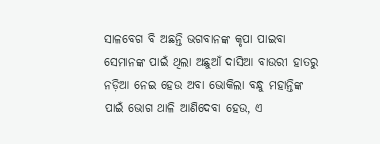ସାଳବେଗ ବି ଅଛନ୍ତି ଭଗବାନଙ୍କ କୃପା ପାଇବା ସେମାନଙ୍କ ପାଇଁ ଥିଲା ଅଛୁଆଁ ଦାସିଆ ବାଉରୀ ହାତରୁ ନଡ଼ିଆ ନେଇ ହେଉ ଅବା ଭୋକିଲା ବନ୍ଧୁ ମହାନ୍ତିଙ୍କ ପାଇଁ ଭୋଗ ଥାଳି ଆଣିଦେବା ହେଉ, ଏ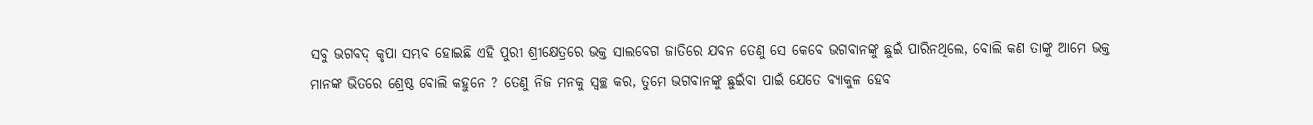ସବୁ ଭଗବଦ୍ କୃପା ସମ୍ଭବ ହୋଇଛି ଏହି ପୁରୀ ଶ୍ରୀକ୍ଷେତ୍ରରେ ଭକ୍ତ ସାଲବେଗ ଜାତିରେ ଯବନ ତେଣୁ ସେ କେବେ ଭଗବାନଙ୍କୁ ଛୁଇଁ ପାରିନଥିଲେ, ବୋଲି କଣ ତାଙ୍କୁ ଆମେ ଭକ୍ତ ମାନଙ୍କ ଭିତରେ ଶ୍ରେଷ୍ଠ ବୋଲି କହୁନେ ? ତେଣୁ ନିଜ ମନକୁ ସ୍ବଚ୍ଛ କର, ତୁମେ ଭଗବାନଙ୍କୁ ଛୁଇଁବା ପାଇଁ ଯେତେ ବ୍ୟାକୁଳ ହେବ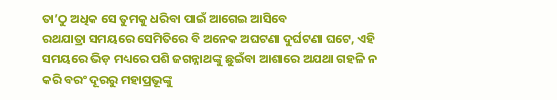ତା’ଠୁ ଅଧିକ ସେ ତୁମକୁ ଧରିବା ପାଇଁ ଆଗେଇ ଆସିବେ
ରଥଯାତ୍ରା ସମୟରେ ସେମିତିରେ ବି ଅନେକ ଅଘଟଣା ଦୁର୍ଘଟଣା ଘଟେ, ଏହି ସମୟରେ ଭିଡ଼ ମଧ୍ୟରେ ପଶି ଜଗନ୍ନାଥଙ୍କୁ ଛୁଇଁବା ଆଶାରେ ଅଯଥା ଗହଳି ନ କରି ବରଂ ଦୂରରୁ ମହାପ୍ରଭୂଙ୍କୁ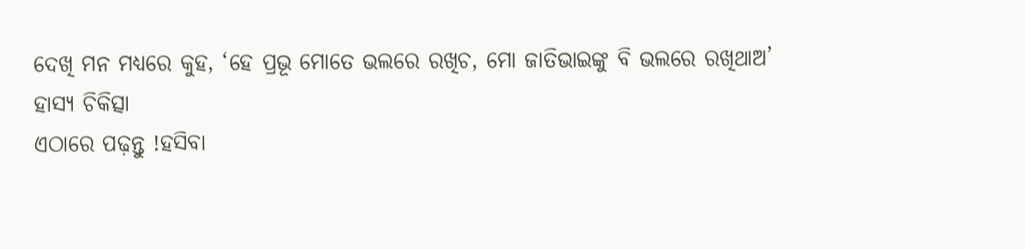ଦେଖି ମନ ମଧ୍ୟରେ କୁହ, ‘ହେ ପ୍ରଭୂ ମୋତେ ଭଲରେ ରଖିଚ, ମୋ ଜାତିଭାଇଙ୍କୁ ବି ଭଲରେ ରଖିଥାଅ’
ହାସ୍ୟ ଚିକିତ୍ସା
ଏଠାରେ ପଢ଼ନ୍ତୁ !ହସିବା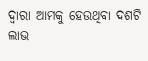ଦ୍ବାରା ଆମକୁ ହେଉଥିବା ଦଶଟି ଲାଭ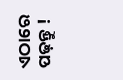ଏଠାରେ ପଢ଼ନ୍ତୁ !